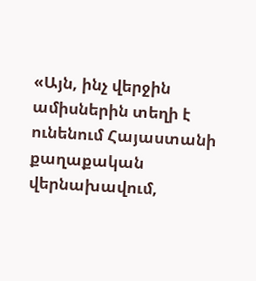«Այն, ինչ վերջին ամիսներին տեղի է ունենում Հայաստանի քաղաքական վերնախավում,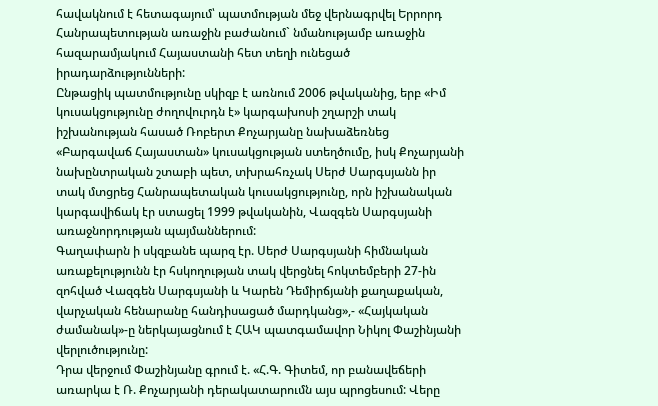հավակնում է հետագայում՝ պատմության մեջ վերնագրվել Երրորդ Հանրապետության առաջին բաժանում` նմանությամբ առաջին հազարամյակում Հայաստանի հետ տեղի ունեցած իրադարձությունների:
Ընթացիկ պատմությունը սկիզբ է առնում 2006 թվականից, երբ «Իմ կուսակցությունը ժողովուրդն է» կարգախոսի շղարշի տակ իշխանության հասած Ռոբերտ Քոչարյանը նախաձեռնեց «Բարգավաճ Հայաստան» կուսակցության ստեղծումը, իսկ Քոչարյանի նախընտրական շտաբի պետ, տխրահռչակ Սերժ Սարգսյանն իր տակ մտցրեց Հանրապետական կուսակցությունը, որն իշխանական կարգավիճակ էր ստացել 1999 թվականին, Վազգեն Սարգսյանի առաջնորդության պայմաններում:
Գաղափարն ի սկզբանե պարզ էր. Սերժ Սարգսյանի հիմնական առաքելությունն էր հսկողության տակ վերցնել հոկտեմբերի 27-ին զոհված Վազգեն Սարգսյանի և Կարեն Դեմիրճյանի քաղաքական, վարչական հենարանը հանդիսացած մարդկանց»,- «Հայկական ժամանակ»-ը ներկայացնում է ՀԱԿ պատգամավոր Նիկոլ Փաշինյանի վերլուծությունը:
Դրա վերջում Փաշինյանը գրում է. «Հ.Գ. Գիտեմ, որ բանավեճերի առարկա է Ռ. Քոչարյանի դերակատարումն այս պրոցեսում: Վերը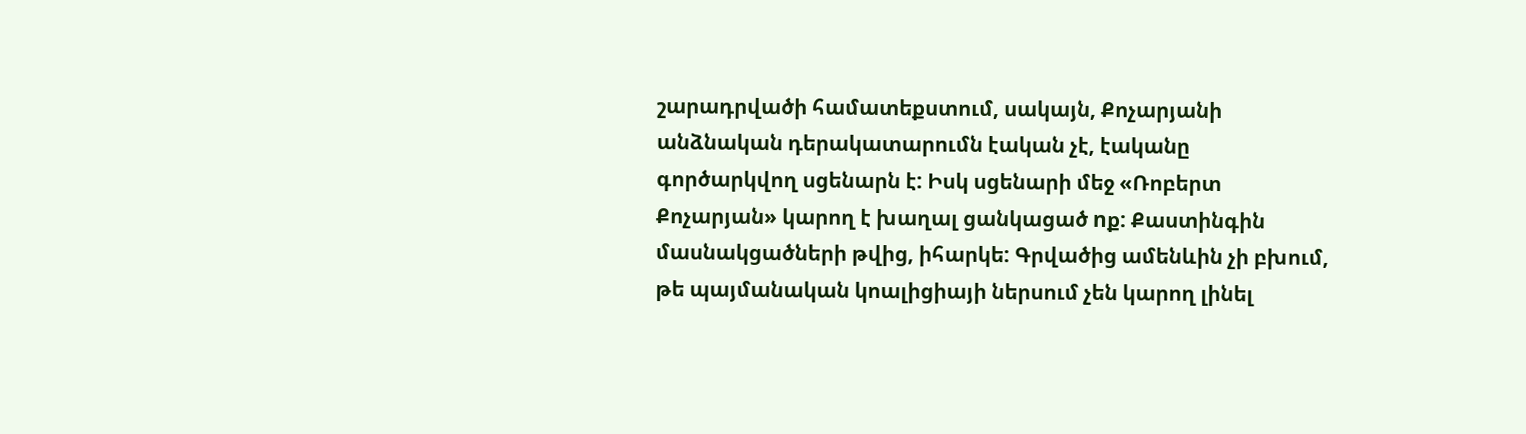շարադրվածի համատեքստում, սակայն, Քոչարյանի անձնական դերակատարումն էական չէ, էականը գործարկվող սցենարն է: Իսկ սցենարի մեջ «Ռոբերտ Քոչարյան» կարող է խաղալ ցանկացած nք: Քաստինգին մասնակցածների թվից, իհարկե: Գրվածից ամենևին չի բխում, թե պայմանական կոալիցիայի ներսում չեն կարող լինել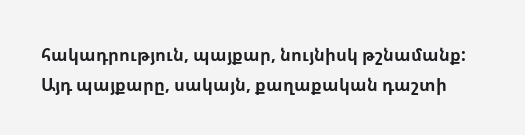հակադրություն, պայքար, նույնիսկ թշնամանք: Այդ պայքարը, սակայն, քաղաքական դաշտի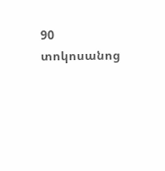90 տոկոսանոց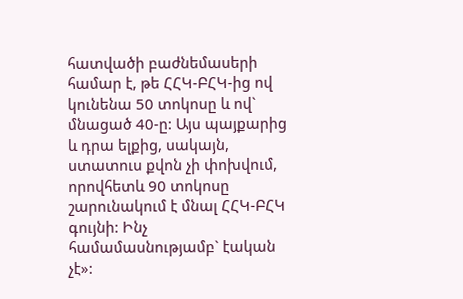հատվածի բաժնեմասերի համար է, թե ՀՀԿ-ԲՀԿ-ից ով կունենա 50 տոկոսը և ով` մնացած 40-ը: Այս պայքարից և դրա ելքից, սակայն, ստատուս քվոն չի փոխվում, որովհետև 90 տոկոսը շարունակում է մնալ ՀՀԿ-ԲՀԿ գույնի: Ինչ համամասնությամբ` էական չէ»: